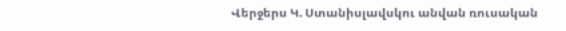Վերջերս Կ. Ստանիսլավսկու անվան ռուսական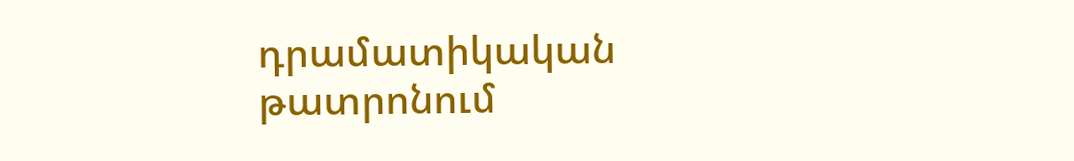դրամատիկական թատրոնում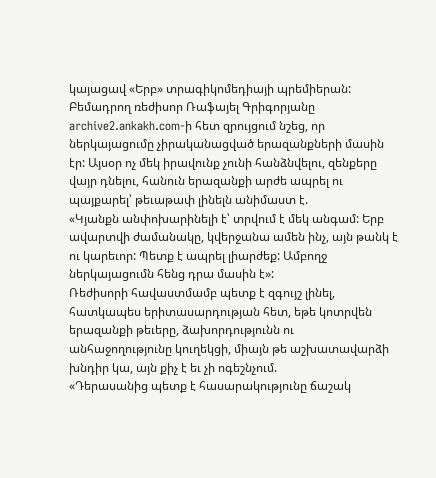կայացավ «Երբ» տրագիկոմեդիայի պրեմիերան:
Բեմադրող ռեժիսոր Ռաֆայել Գրիգորյանը archive2.ankakh.com-ի հետ զրույցում նշեց, որ ներկայացումը չիրականացված երազանքների մասին էր: Այսօր ոչ մեկ իրավունք չունի հանձնվելու, զենքերը վայր դնելու, հանուն երազանքի արժե ապրել ու պայքարել՝ թեւաթափ լինելն անիմաստ է.
«Կյանքն անփոխարինելի է՝ տրվում է մեկ անգամ: Երբ ավարտվի ժամանակը, կվերջանա ամեն ինչ, այն թանկ է ու կարեւոր: Պետք է ապրել լիարժեք: Ամբողջ ներկայացումն հենց դրա մասին է»:
Ռեժիսորի հավաստմամբ պետք է զգույշ լինել, հատկապես երիտասարդության հետ, եթե կոտրվեն երազանքի թեւերը, ձախորդությունն ու անհաջողությունը կուղեկցի, միայն թե աշխատավարձի խնդիր կա, այն քիչ է եւ չի ոգեշնչում.
«Դերասանից պետք է հասարակությունը ճաշակ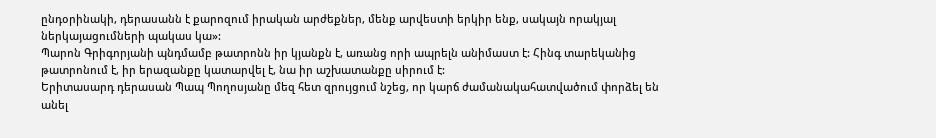ընդօրինակի, դերասանն է քարոզում իրական արժեքներ, մենք արվեստի երկիր ենք, սակայն որակյալ ներկայացումների պակաս կա»:
Պարոն Գրիգորյանի պնդմամբ թատրոնն իր կյանքն է, առանց որի ապրելն անիմաստ է: Հինգ տարեկանից թատրոնում է, իր երազանքը կատարվել է, նա իր աշխատանքը սիրում է:
Երիտասարդ դերասան Պապ Պողոսյանը մեզ հետ զրույցում նշեց, որ կարճ ժամանակահատվածում փորձել են անել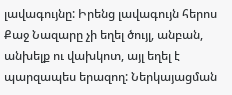լավագույնը: Իրենց լավագույն հերոս Քաջ Նազարը չի եղել ծույլ, անբան, անխելք ու վախկոտ, այլ եղել է պարզապես երազող: Ներկայացման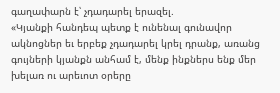գաղափարն է՝ չդադարել երազել.
«Կյանքի հանդեպ պետք է ունենալ գունավոր ակնոցներ եւ երբեք չդադարել կրել դրանք, առանց գույների կյանքն անհամ է, մենք ինքներս ենք մեր խելառ ու արեւոտ օրերը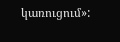կառուցում»: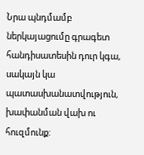Նրա պնդմամբ ներկայացումը գրագետ հանդիսատեսին դուր կգա, սակայն կա պատասխանատվություն, խափանման վախ ու հուզմունք: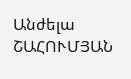Անժելա ՇԱՀՈՒՄՅԱՆ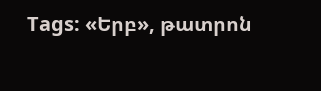Tags: «Երբ», թատրոն